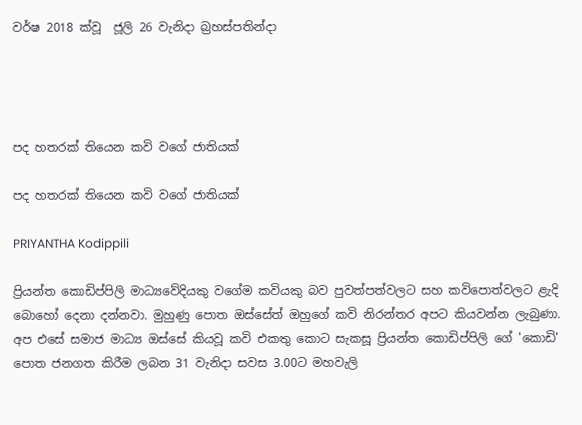වර්ෂ 2018 ක්වූ  ජූලි 26 වැනිදා බ්‍රහස්පතින්දා




පද හතරක් තියෙන කවි වගේ ජාතියක්

පද හතරක් තියෙන කවි වගේ ජාතියක්

PRIYANTHA Kodippili

ප්‍රියන්ත කොඩිප්පිලි මාධ්‍යවේදියකු වගේම කවියකු බව පුවත්පත්වලට සහ කවිපොත්වලට ළැදි බොහෝ දෙනා දන්නවා. මුහුණු පොත ඔස්සේත් ඔහුගේ කවි නිරන්තර අපට කියවන්න ලැබුණා. අප එසේ සමාජ මාධ්‍ය ඔස්සේ කියවූ කවි එකතු කොට සැකසූ ප්‍රියන්ත කොඩිප්පිලි ගේ 'කොඩි' පොත ජනගත කිරීම ලබන 31 වැනිදා සවස 3.00ට මහවැලි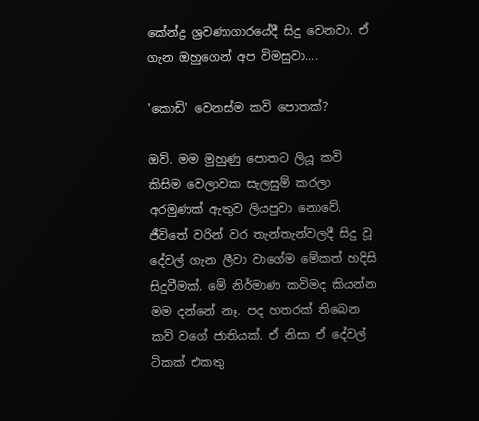කේන්ද්‍ර ශ්‍රවණාගාරයේදී සිදු වෙනවා. ඒ ගැන ඔහුගෙන් අප විමසුවා....

'කොඩි' වෙනස්ම කවි පොතක්?

ඔව්. මම මුහුණු පොතට ලියූ කවි කිසිම වෙලාවක සැලසුම් කරලා අරමුණක් ඇතුව ලියපුවා නොවේ. ජීවිතේ වරින් වර තැන්තැන්වලදී සිදු වූ දේවල් ගැන ලීවා වාගේම මේකත් හදිසි සිදුවීමක්. මේ නිර්මාණ කවිමද කියන්න මම දන්නේ නෑ. පද හතරක් තිබෙන කවි වගේ ජාතියක්. ඒ නිසා ඒ දේවල් ටිකක් එකතු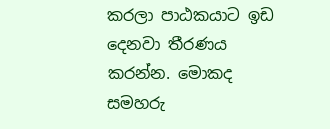කරලා පාඨකයාට ඉඩ දෙනවා තීරණය කරන්න. මොකද සමහරු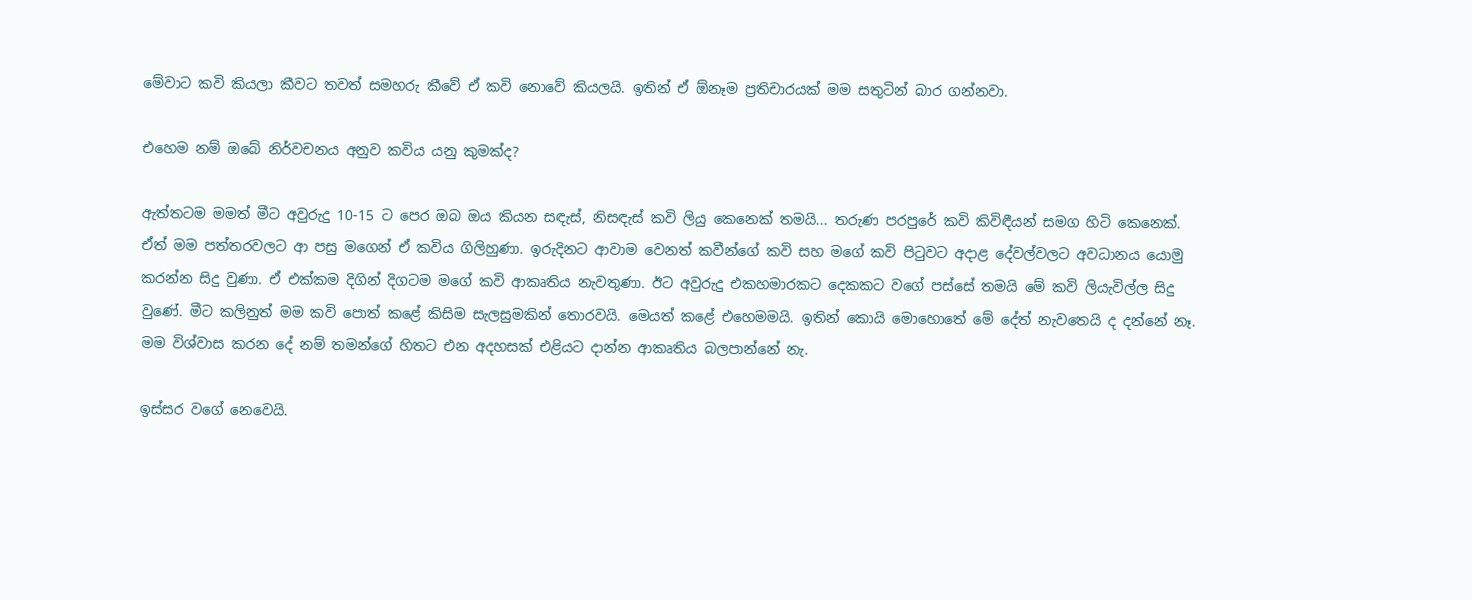මේවාට කවි කියලා කීවට තවත් සමහරු කීවේ ඒ කවි නොවේ කියලයි. ඉතින් ඒ ඕනෑම ප්‍රතිචාරයක් මම සතුටින් බාර ගන්නවා.

එහෙම නම් ඔබේ නිර්වචනය අනුව කවිය යනු කුමක්ද?

ඇත්තටම මමත් මීට අවුරුදු 10-15 ට පෙර ඔබ ඔය කියන සඳැස්, නිසඳැස් කවි ලියු කෙනෙක් තමයි... තරුණ පරපුරේ කවි කිවිඳීයන් සමග හිටි කෙනෙක්. ඒත් මම පත්තරවලට ආ පසු මගෙන් ඒ කවිය ගිලිහුණා. ඉරුදිනට ආවාම වෙනත් කවීන්ගේ කවි සහ මගේ කවි පිටුවට අදාළ දේවල්වලට අවධානය යොමු කරන්න සිදු වුණා. ඒ එක්කම දිගින් දිගටම මගේ කවි ආකෘතිය නැවතුණා. ඊට අවුරුදු එකහමාරකට දෙකකට වගේ පස්සේ තමයි මේ කවි ලියැවිල්ල සිදු වුණේ. මීට කලිනුත් මම කවි පොත් කළේ කිසිම සැලසුමකින් තොරවයි. මෙයත් කළේ එහෙමමයි. ඉතින් කොයි මොහොතේ මේ දේත් නැවතෙයි ද දන්නේ නෑ. මම විශ්වාස කරන දේ නම් තමන්ගේ හිතට එන අදහසක් එළියට දාන්න ආකෘතිය බලපාන්නේ නැ.

ඉස්සර වගේ නෙවෙයි.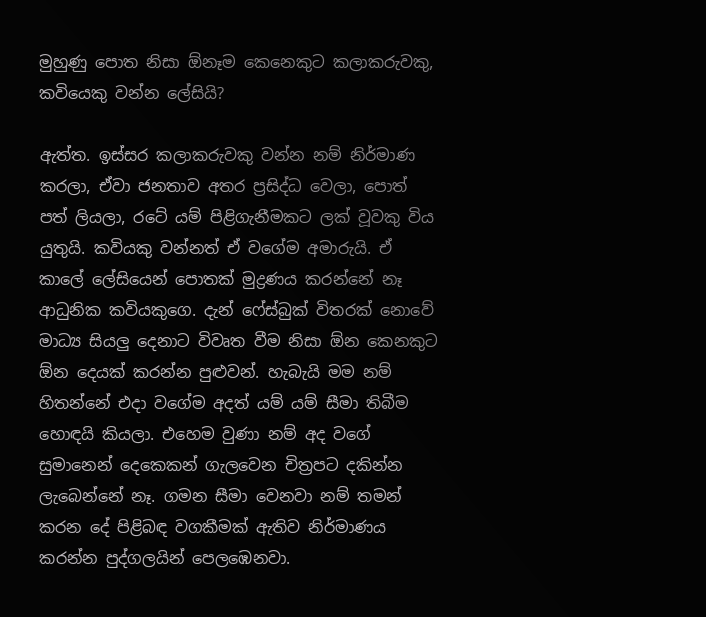මුහුණු පොත නිසා ඕනෑම කෙනෙකුට කලාකරුවකු, කවියෙකු වන්න ලේසියි?

ඇත්ත. ඉස්සර කලාකරුවකු වන්න නම් නිර්මාණ කරලා, ඒවා ජනතාව අතර ප්‍රසිද්ධ වෙලා, පොත් පත් ලියලා, රටේ යම් පිළිගැනීමකට ලක් වූවකු විය යුතුයි. කවියකු වන්නත් ඒ වගේම අමාරුයි. ඒ කාලේ ලේසියෙන් පොතක් මුද්‍රණය කරන්නේ නෑ ආධුනික කවියකුගෙ. දැන් ෆේස්බුක් විතරක් නොවේ මාධ්‍ය සියලු දෙනාට විවෘත වීම නිසා ඕන කෙනකුට ඕන දෙයක් කරන්න පුළුවන්. හැබැයි මම නම් හිතන්නේ එදා වගේම අදත් යම් යම් සීමා තිබීම හොඳයි කියලා. එහෙම වුණා නම් අද වගේ සුමානෙන් දෙකෙකන් ගැලවෙන චිත්‍රපට දකින්න ලැබෙන්නේ නෑ. ගමන සීමා වෙනවා නම් තමන් කරන දේ පිළිබඳ වගකීමක් ඇතිව නිර්මාණය කරන්න පුද්ගලයින් පෙලඹෙනවා.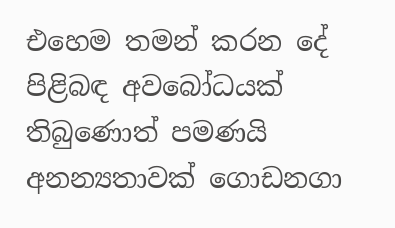එහෙම තමන් කරන දේ පිළිබඳ අවබෝධයක් තිබුණොත් පමණයි අනන්‍යතාවක් ගොඩනගා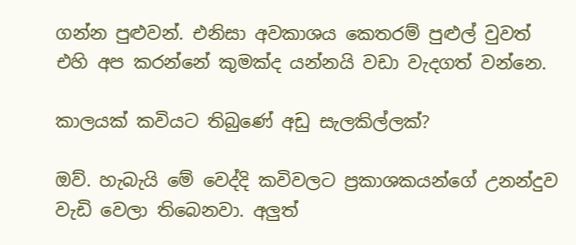ගන්න පුළුවන්. එනිසා අවකාශය කෙතරම් පුළුල් වුවත් එහි අප කරන්නේ කුමක්ද යන්නයි වඩා වැදගත් වන්නෙ.

කාලයක් කවියට තිබුණේ අඩු සැලකිල්ලක්?

ඔව්. හැබැයි මේ වෙද්දි කවිවලට ප්‍රකාශකයන්ගේ උනන්දුව වැඩි වෙලා තිබෙනවා. අලුත්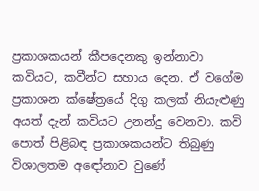ප්‍රකාශකයන් කීපදෙනකු ඉන්නාවා කවියට, කවීන්ට සහාය දෙන. ඒ වගේම ප්‍රකාශන ක්ෂේත්‍රයේ දිගු කලක් නියැළුණු අයත් දැන් කවියට උනන්දු වෙනවා. කවි පොත් පිළිබඳ ප්‍රකාශකයන්ට තිබුණු විශාලතම අඳෝනාව වුණේ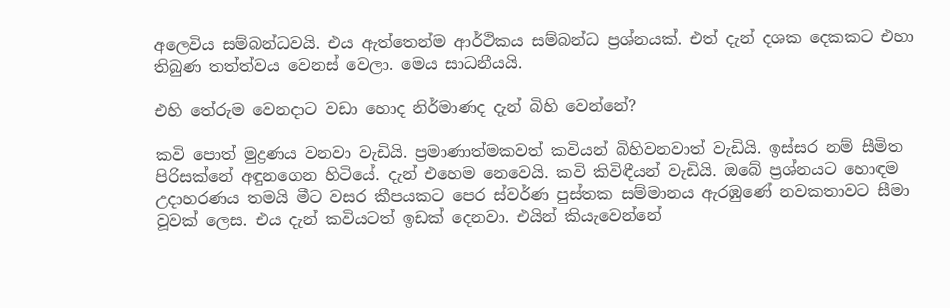අලෙවිය සම්බන්ධවයි. එය ඇත්තෙන්ම ආර්ථිකය සම්බන්ධ ප්‍රශ්නයක්. එත් දැන් දශක දෙකකට එහා තිබුණ තත්ත්වය වෙනස් වෙලා. මෙය සාධනීයයි.

එහි තේරුම වෙනදාට වඩා හොද නිර්මාණද දැන් බිහි වෙන්නේ?

කවි පොත් මුද්‍රණය වනවා වැඩියි. ප්‍රමාණාත්මකවත් කවියන් බිහිවනවාත් වැඩියි. ඉස්සර නම් සීමිත පිරිසක්නේ අඳුනගෙන හිටියේ. දැන් එහෙම නෙවෙයි. කවි කිවිඳීයන් වැඩියි. ඔබේ ප්‍රශ්නයට හොඳම උදාහරණය තමයි මීට වසර කීපයකට පෙර ස්වර්ණ පුස්තක සම්මානය ඇරඹුණේ නවකතාවට සීමා වූවක් ලෙස. එය දැන් කවියටත් ඉඩක් දෙනවා. එයින් කියැවෙන්නේ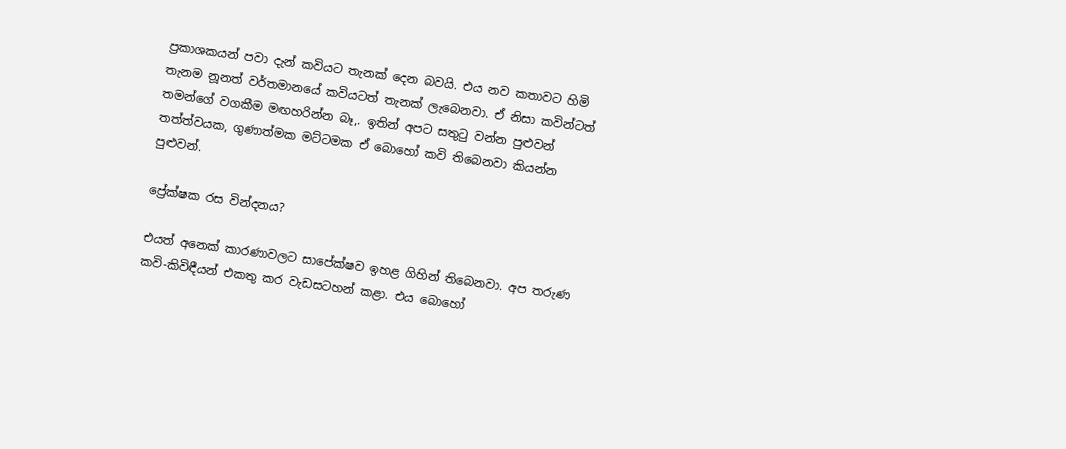ප්‍රකාශකයන් පවා දැන් කවියට තැනක් දෙන බවයි. එය නව කතාවට හිමි තැනම නූනත් වර්තමානයේ කවියටත් තැනක් ලැබෙනවා. ඒ නිසා කවින්ටත් තමන්ගේ වගකීම මඟහරින්න බෑ,. ඉතින් අපට සතුටු වන්න පුළුවන් තත්ත්වයක, ගුණාත්මක මට්ටමක ඒ බොහෝ කවි තිබෙනවා කියන්න පුළුවන්.

ප්‍රේක්ෂක රස වින්දනය?

එයත් අනෙක් කාරණාවලට සාපේක්ෂව ඉහළ ගිහින් තිබෙනවා. අප තරුණ කවි-කිවිඳීයන් එකතු කර වැඩසටහන් කළා. එය බොහෝ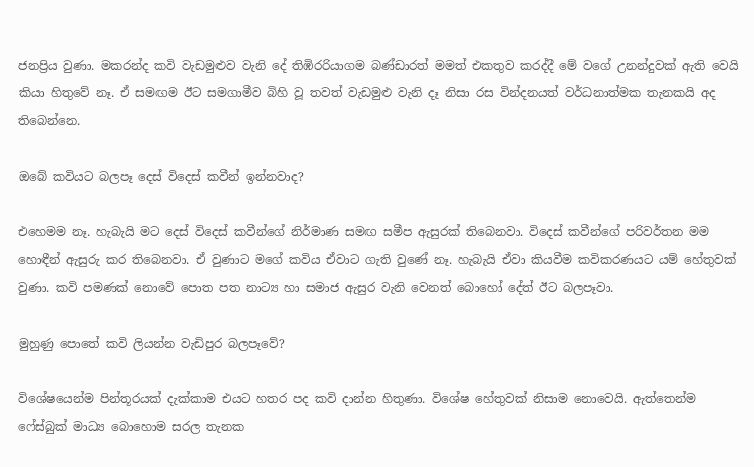ජනප්‍රිය වුණා. මකරන්ද කවි වැඩමුළුව වැනි දේ තිඹිරරියාගම බණ්ඩාරත් මමත් එකතුව කරද්දී මේ වගේ උනන්දුවක් ඇති වෙයි කියා හිතුවේ නෑ. ඒ සමඟම ඊට සමගාමීව බිහි වූ තවත් වැඩමුළු වැනි දෑ නිසා රස වින්දනයත් වර්ධනාත්මක තැනකයි අද තිබෙන්නෙ.

ඔබේ කවියට බලපෑ දෙස් විදෙස් කවීන් ඉන්නවාද?

එහෙමම නෑ. හැබැයි මට දෙස් විදෙස් කවීන්ගේ නිර්මාණ සමඟ සමීප ඇසුරක් තිබෙනවා. විදෙස් කවීන්ගේ පරිවර්තන මම හොඳීන් ඇසුරු කර තිබෙනවා. ඒ වුණාට මගේ කවිය ඒවාට ගැති වුණේ නෑ. හැබැයි ඒවා කියවීම කවිකරණයට යම් හේතුවක් වුණා. කවි පමණක් නොවේ පොත පත නාට්‍ය හා සමාජ ඇසුර වැනි වෙනත් බොහෝ දේත් ඊට බලපෑවා.

මුහුණු පොතේ කවි ලියන්න වැඩිපුර බලපෑවේ?

විශේෂයෙන්ම පින්තූරයක් දැක්කාම එයට හතර පද කවි දාන්න හිතුණා. විශේෂ හේතුවක් නිසාම නොවෙයි. ඇත්තෙන්ම ෆේස්බුක් මාධ්‍ය බොහොම සරල තැනක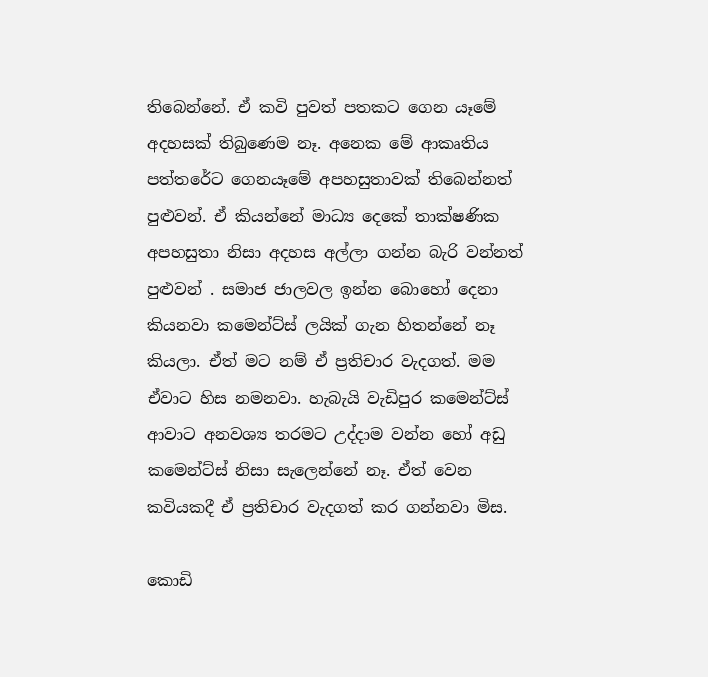තිබෙන්නේ. ඒ කවි පුවත් පතකට ගෙන යෑමේ අදහසක් තිබුණෙම නෑ. අනෙක මේ ආකෘතිය පත්තරේට ගෙනයෑමේ අපහසුතාවක් තිබෙන්නත් පුළුවන්. ඒ කියන්නේ මාධ්‍ය දෙකේ තාක්ෂණික අපහසුතා නිසා අදහස අල්ලා ගන්න බැරි වන්නත් පුළුවන් . සමාජ ජාලවල ඉන්න බොහෝ දෙනා කියනවා කමෙන්ට්ස් ලයික් ගැන හිතන්නේ නෑ කියලා. ඒත් මට නම් ඒ ප්‍රතිචාර වැදගත්. මම ඒවාට හිස නමනවා. හැබැයි වැඩිපුර කමෙන්ට්ස් ආවාට අනවශ්‍ය තරමට උද්දාම වන්න හෝ අඩු කමෙන්ට්ස් නිසා සැලෙන්නේ නෑ. ඒත් වෙන කවියකදී ඒ ප්‍රතිචාර වැදගත් කර ගන්නවා මිස.

කොඩි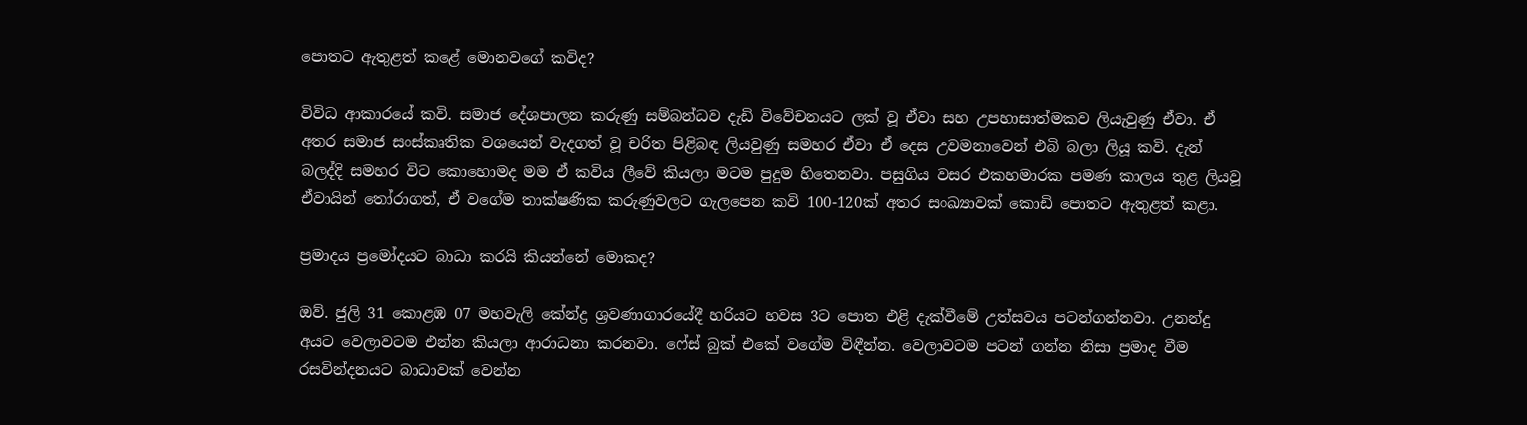පොතට ඇතුළත් කළේ මොනවගේ කවිද?

විවිධ ආකාරයේ කවි. සමාජ දේශපාලන කරුණු සම්බන්ධව දැඩි විවේචනයට ලක් වූ ඒවා සහ උපහාසාත්මකව ලියැවුණු ඒවා. ඒ අතර සමාජ සංස්කෘතික වශයෙන් වැදගත් වූ චරිත පිළිබඳ ලියවුණු සමහර ඒවා ඒ දෙස උවමනාවෙන් එබි බලා ලියූ කවි. දැන් බලද්දි සමහර විට කොහොමද මම ඒ කවිය ලීවේ කියලා මටම පුදුම හිතෙනවා. පසුගිය වසර එකහමාරක පමණ කාලය තුළ ලියවූ ඒවායින් තෝරාගත්, ඒ වගේම තාක්ෂණික කරුණුවලට ගැලපෙන කවි 100-120ක් අතර සංඛ්‍යාවක් කොඩි පොතට ඇතුළත් කළා.

ප්‍රමාදය ප්‍රමෝදයට බාධා කරයි කියන්නේ මොකද?

ඔව්. ජුලි 31 කොළඹ 07 මහවැලි කේන්ද්‍ර ශ්‍රවණාගාරයේදී හරියට හවස 3ට පොත එළි දැක්වීමේ උත්සවය පටන්ගන්නවා. උනන්දු අයට වෙලාවටම එන්න කියලා ආරාධනා කරනවා. ෆේස් බුක් එකේ වගේම විඳීන්න. වෙලාවටම පටන් ගන්න නිසා ප්‍රමාද වීම රසවින්දනයට බාධාවක් වෙන්න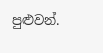පුළුවන්.